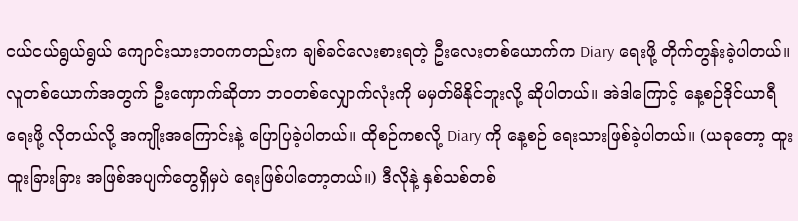ငယ်ငယ်ရွယ်ရွယ် ကျောင်းသားဘဝကတည်းက ချစ်ခင်လေးစားရတဲ့ ဦးလေးတစ်ယောက်က Diary ရေးဖို့ တိုက်တွန်းခဲ့ပါတယ်။ လူတစ်ယောက်အတွက် ဦးဏှောက်ဆိုတာ ဘဝတစ်လျှောက်လုံးကို မမှတ်မိနိုင်ဘူးလို့ ဆိုပါတယ်။ အဲဒါကြောင့် နေ့စဉ်ဒိုင်ယာရီရေးဖို့ လိုတယ်လို့ အကျိုးအကြောင်းနဲ့ ပြောပြခဲ့ပါတယ်။ ထိုစဉ်ကစလို့ Diary ကို နေ့စဉ် ရေးသားဖြစ်ခဲ့ပါတယ်။ (ယခုတော့ ထူးထူးခြားခြား အဖြစ်အပျက်တွေရှိမှပဲ ရေးဖြစ်ပါတော့တယ်။) ဒီလိုနဲ့ နှစ်သစ်တစ်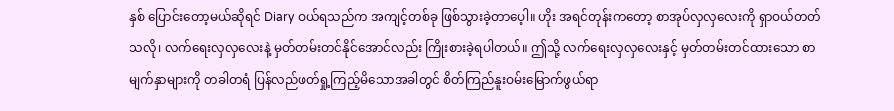နှစ် ပြောင်းတော့မယ်ဆိုရင် Diary ဝယ်ရသည်က အကျင့်တစ်ခု ဖြစ်သွားခဲ့တာပေ့ါ။ ဟိုး အရင်တုန်းကတော့ စာအုပ်လှလှလေးကို ရှာဝယ်တတ်သလို၊ လက်ရေးလှလှလေးနဲ့ မှတ်တမ်းတင်နိုင်အောင်လည်း ကြိုးစားခဲ့ရပါတယ်။ ဤသို့ လက်ရေးလှလှလေးနှင့် မှတ်တမ်းတင်ထားသော စာမျက်နှာများကို တခါတရံ ပြန်လည်ဖတ်ရှု့ကြည့်မိသောအခါတွင် စိတ်ကြည်နူးဝမ်းမြောက်ဖွယ်ရာ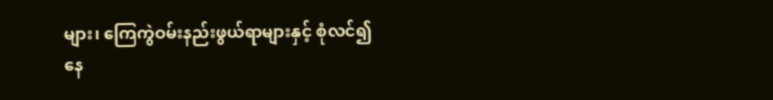များ၊ ကြေကွဲဝမ်းနည်းဖွယ်ရာများနှင့် စုံလင်၍နေ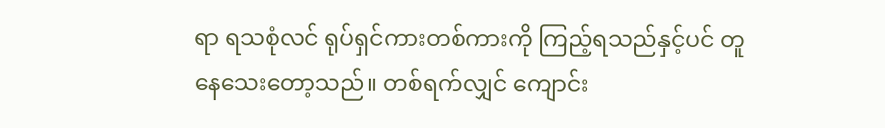ရာ ရသစုံလင် ရုပ်ရှင်ကားတစ်ကားကို ကြည့်ရသည်နှင့်ပင် တူနေသေးတော့သည်။ တစ်ရက်လျှင် ကျောင်း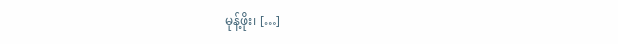မုန့်ဖိုး၊ […]